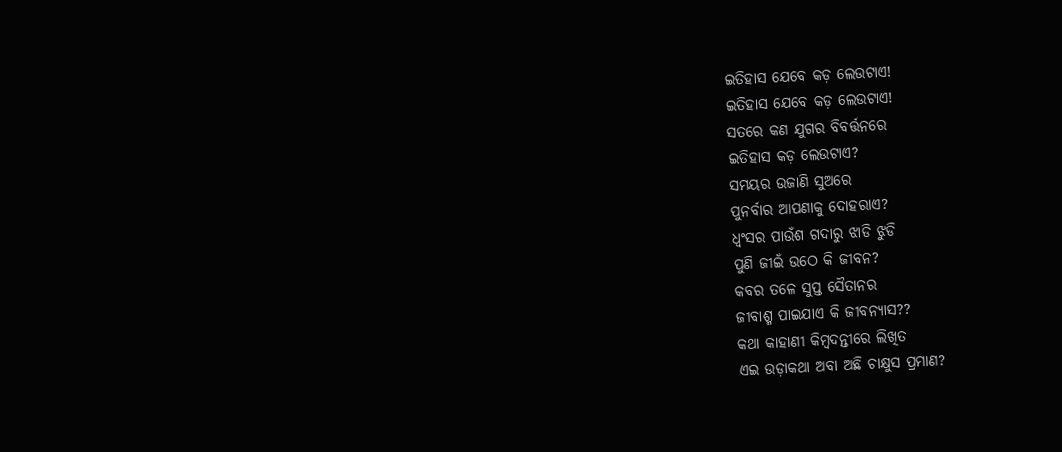ଇତିହାସ ଯେବେ କଡ଼ ଲେଉଟାଏ!
ଇତିହାସ ଯେବେ କଡ଼ ଲେଉଟାଏ!
ସତରେ କଣ ଯୁଗର ବିବର୍ତ୍ତନରେ
ଇତିହାସ କଡ଼ ଲେଉଟାଏ?
ସମୟର ଉଜାଣି ସୁଅରେ
ପୁନର୍ବାର ଆପଣାକୁ ଦୋହରାଏ?
ଧ୍ବଂସର ପାଉଁଶ ଗଦାରୁ ଝାଡି ଝୁଡି
ପୁଣି ଜୀଇଁ ଉଠେ କି ଜୀବନ?
କବର ତଳେ ସୁପ୍ତ ସୈତାନର
ଜୀବାଶ୍ମ ପାଇଯାଏ କି ଜୀବନ୍ୟାସ??
କଥା କାହାଣୀ କିମ୍ବଦନ୍ତୀରେ ଲିଖିତ
ଏଇ ଉଡ଼ାକଥା ଅବା ଅଛି ଚାକ୍ଷୁସ ପ୍ରମାଣ?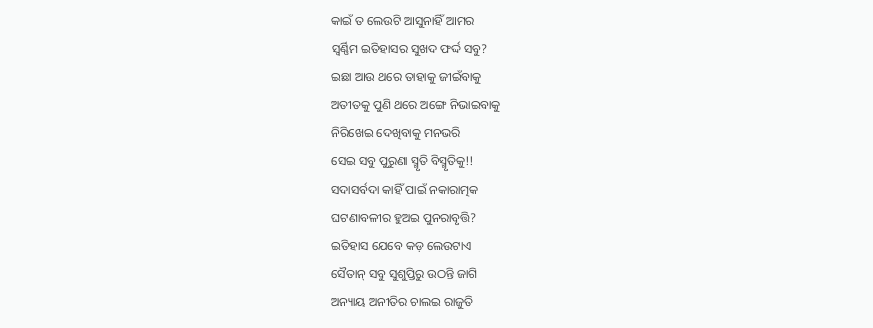କାଇଁ ତ ଲେଉଟି ଆସୁନାହିଁ ଆମର
ସ୍ବର୍ଣ୍ଣିମ ଇତିହାସର ସୁଖଦ ଫର୍ଦ୍ଦ ସବୁ?
ଇଛା ଆଉ ଥରେ ତାହାକୁ ଜୀଇଁବାକୁ
ଅତୀତକୁ ପୁଣି ଥରେ ଅଙ୍ଗେ ନିଭାଇବାକୁ
ନିରିଖେଇ ଦେଖିବାକୁ ମନଭରି
ସେଇ ସବୁ ପୁରୁଣା ସ୍ମୃତି ବିସ୍ମୃତିକୁ!!
ସଦାସର୍ବଦା କାହିଁ ପାଇଁ ନକାରାତ୍ମକ
ଘଟଣାବଳୀର ହୁଅଇ ପୁନରାବୃତ୍ତି?
ଇତିହାସ ଯେବେ କଡ଼ ଲେଉଟାଏ
ସୈତାନ୍ ସବୁ ସୁଶୁପ୍ତିରୁ ଉଠନ୍ତି ଜାଗି
ଅନ୍ୟାୟ ଅନୀତିର ଚାଲଇ ରାଜୁତି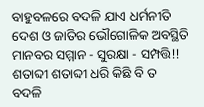ବାହୁବଳରେ ବଦଳି ଯାଏ ଧର୍ମନୀତି
ଦେଶ ଓ ଜାତିର ଭୌଗୋଳିକ ଅବସ୍ଥିତି
ମାନବର ସମ୍ମାନ - ସୁରକ୍ଷା - ସମ୍ପତ୍ତି!!
ଶତାବ୍ଦୀ ଶତାବ୍ଦୀ ଧରି କିଛି ବି ତ
ବଦଳି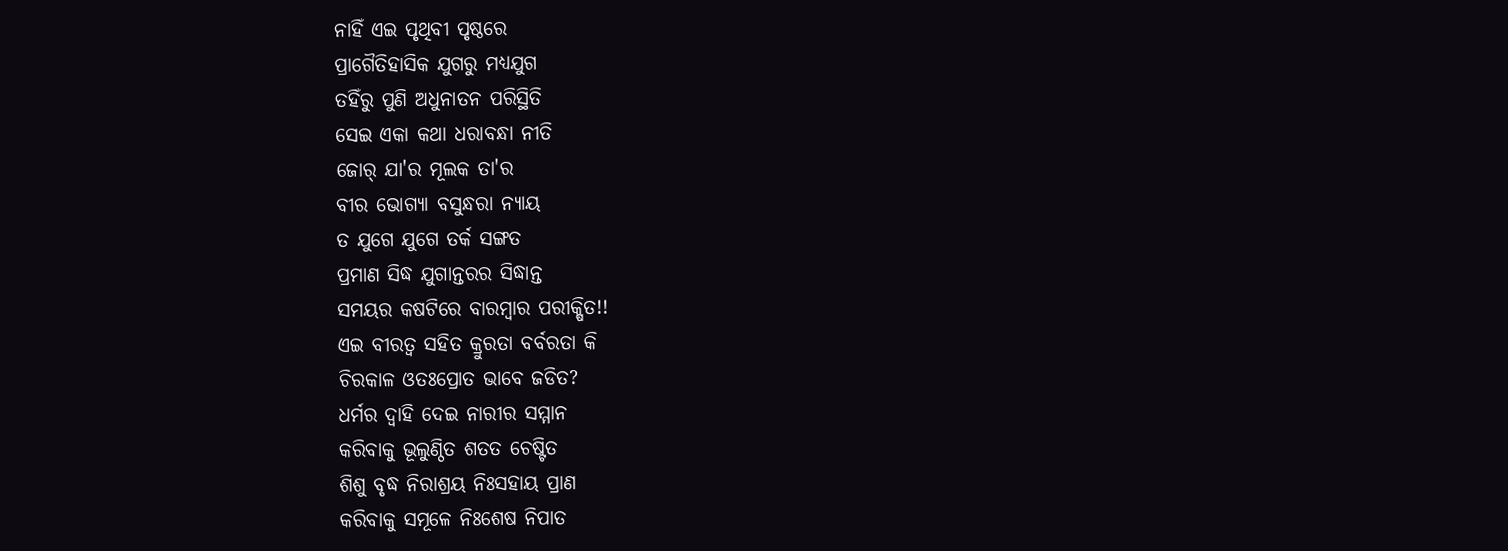ନାହିଁ ଏଇ ପୃଥିବୀ ପୃଷ୍ଠରେ
ପ୍ରାଗୈତିହାସିକ ଯୁଗରୁ ମଧ୍ଯଯୁଗ
ତହିଁରୁ ପୁଣି ଅଧୁନାତନ ପରିସ୍ଥିତି
ସେଇ ଏକା କଥା ଧରାବନ୍ଧା ନୀତି
ଜୋର୍ ଯା'ର ମୂଲକ ତା'ର
ବୀର ଭୋଗ୍ଯା ବସୁନ୍ଧରା ନ୍ଯାୟ
ତ ଯୁଗେ ଯୁଗେ ତର୍କ ସଙ୍ଗତ
ପ୍ରମାଣ ସିଦ୍ଧ ଯୁଗାନ୍ତରର ସିଦ୍ଧାନ୍ତ
ସମୟର କଷଟିରେ ବାରମ୍ବାର ପରୀକ୍ଷିତ!!
ଏଇ ବୀରତ୍ବ ସହିତ କ୍ରୁରତା ବର୍ବରତା କି
ଚିରକାଳ ଓତଃପ୍ରୋତ ଭାବେ ଜଡିତ?
ଧର୍ମର ଦ୍ବାହି ଦେଇ ନାରୀର ସମ୍ମାନ
କରିବାକୁ ଭୂଲୁଣ୍ଠିତ ଶତତ ଚେଷ୍ଟିତ
ଶିଶୁ ବୃଦ୍ଧ ନିରାଶ୍ରୟ ନିଃସହାୟ ପ୍ରାଣ
କରିବାକୁ ସମୂଳେ ନିଃଶେଷ ନିପାତ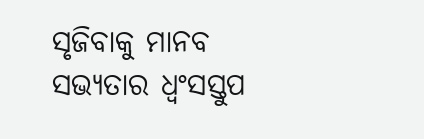ସୃଜିବାକୁ ମାନବ ସଭ୍ୟତାର ଧ୍ବଂସସ୍ତୁପ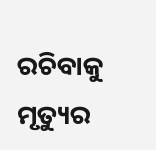ରଚିବାକୁ ମୃତ୍ୟୁର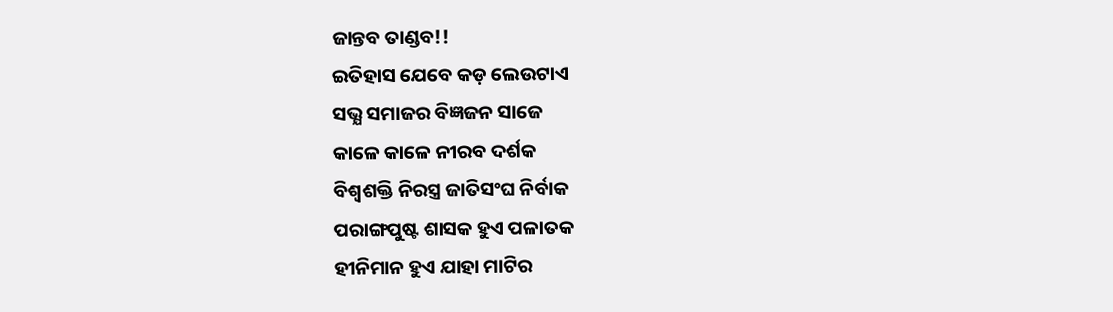ଜାନ୍ତବ ତାଣ୍ଡବ!!
ଇତିହାସ ଯେବେ କଡ଼ ଲେଉଟାଏ
ସଭ୍ଯ ସମାଜର ବିଜ୍ଞଜନ ସାଜେ
କାଳେ କାଳେ ନୀରବ ଦର୍ଶକ
ବିଶ୍ବଶକ୍ତି ନିରସ୍ତ୍ର ଜାତିସଂଘ ନିର୍ବାକ
ପରାଙ୍ଗପୁଷ୍ଟ ଶାସକ ହୁଏ ପଳାତକ
ହୀନିମାନ ହୁଏ ଯାହା ମାଟିର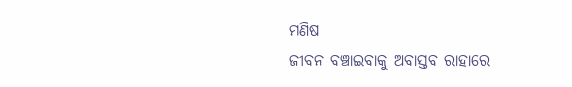ମଣିଷ
ଜୀବନ ବଞ୍ଚାଇବାକୁ ଅବାସ୍ତବ ରାହାରେ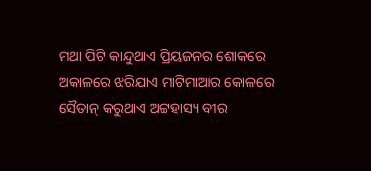ମଥା ପିଟି କାନ୍ଦୁଥାଏ ପ୍ରିୟଜନର ଶୋକରେ
ଅକାଳରେ ଝରିଯାଏ ମାଟିମାଆର କୋଳରେ
ସୈତାନ୍ କରୁଥାଏ ଅଟ୍ଟହାସ୍ୟ ବୀର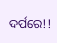ଦର୍ପରେ!!